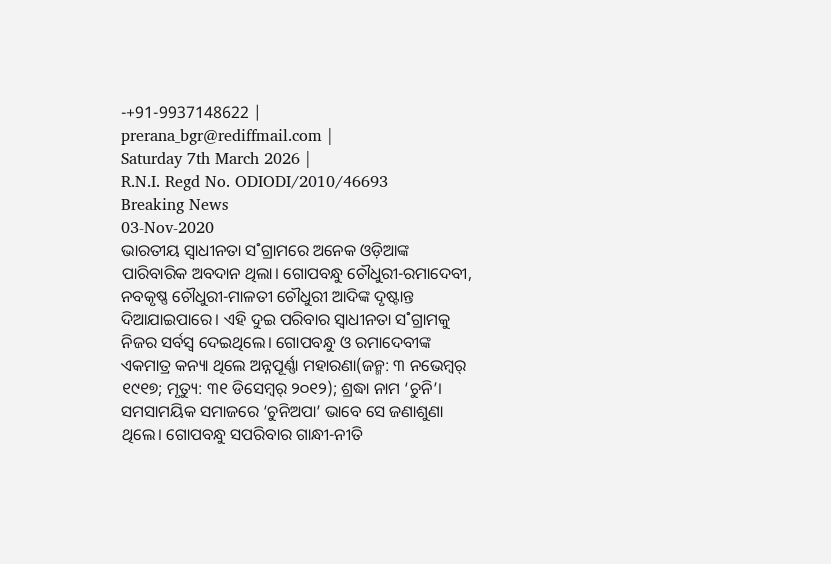-+91-9937148622 |
prerana_bgr@rediffmail.com |
Saturday 7th March 2026 |
R.N.I. Regd No. ODIODI/2010/46693
Breaking News
03-Nov-2020
ଭାରତୀୟ ସ୍ବାଧୀନତା ସ˚ଗ୍ରାମରେ ଅନେକ ଓଡ଼ିଆଙ୍କ ପାରିବାରିକ ଅବଦାନ ଥିଲା। ଗୋପବନ୍ଧୁ ଚୌଧୁରୀ-ରମାଦେବୀ, ନବକୃଷ୍ଣ ଚୌଧୁରୀ-ମାଳତୀ ଚୌଧୁରୀ ଆଦିଙ୍କ ଦୃଷ୍ଟାନ୍ତ ଦିଆଯାଇପାରେ। ଏହି ଦୁଇ ପରିବାର ସ୍ବାଧୀନତା ସ˚ଗ୍ରାମକୁ ନିଜର ସର୍ବସ୍ବ ଦେଇଥିଲେ। ଗୋପବନ୍ଧୁ ଓ ରମାଦେବୀଙ୍କ ଏକମାତ୍ର କନ୍ୟା ଥିଲେ ଅନ୍ନପୂର୍ଣ୍ଣା ମହାରଣା(ଜନ୍ମ: ୩ ନଭେମ୍ବର୍ ୧୯୧୭; ମୃତ୍ୟୁ: ୩୧ ଡିସେମ୍ବର୍ ୨୦୧୨); ଶ୍ରଦ୍ଧା ନାମ ‘ଚୁନି’। ସମସାମୟିକ ସମାଜରେ ‘ଚୁନିଅପା’ ଭାବେ ସେ ଜଣାଶୁଣା ଥିଲେ। ଗୋପବନ୍ଧୁ ସପରିବାର ଗାନ୍ଧୀ-ନୀତି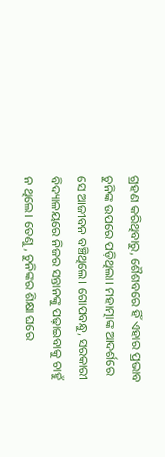ଗ୍ରହଣ କରିଥିବାରୁ, ଶୈଶବରେ ହିଁ ଏହାର ପ୍ରଭାବ ଚୁନିଙ୍କ ଉପରେ ପଡ଼ିଥିଲା। ମହାତ୍ମାଙ୍କ ଆଦର୍ଶରେ ସେ ଆଜୀବନ ବଞ୍ଚିଥିଲେ। ଗୋପବନ୍ଧୁ, ସରକାରୀ ବିଦ୍ୟାଳୟରେ ନିଜର ସନ୍ତାନଙ୍କୁ ପଢ଼ାଇବାକୁ ଚାହୁଁ ନ ଥିଲେ। ତେଣୁ, ଚୁନିଙ୍କର ଶିକ୍ଷା ଘରେ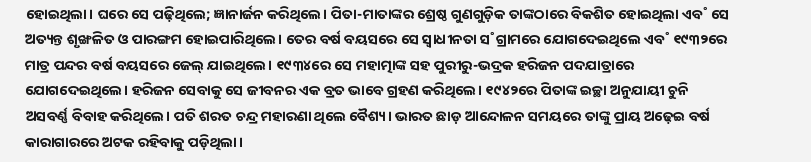ହୋଇଥିଲା। ଘରେ ସେ ପଢ଼ିଥିଲେ; ଜ୍ଞାନାର୍ଜନ କରିଥିଲେ। ପିତା-ମାତାଙ୍କର ଶ୍ରେଷ୍ଠ ଗୁଣଗୁଡ଼ିକ ତାଙ୍କଠାରେ ବିକଶିତ ହୋଇଥିଲା ଏବ˚ ସେ ଅତ୍ୟନ୍ତ ଶୃଙ୍ଖଳିତ ଓ ପାରଙ୍ଗମ ହୋଇପାରିଥିଲେ। ତେର ବର୍ଷ ବୟସରେ ସେ ସ୍ବାଧୀନତା ସ˚ଗ୍ରାମରେ ଯୋଗଦେଇଥିଲେ ଏବ˚ ୧୯୩୨ରେ ମାତ୍ର ପନ୍ଦର ବର୍ଷ ବୟସରେ ଜେଲ୍ ଯାଇଥିଲେ। ୧୯୩୪ରେ ସେ ମହାତ୍ମାଙ୍କ ସହ ପୁରୀରୁ-ଭଦ୍ରକ ହରିଜନ ପଦଯାତ୍ରାରେ ଯୋଗଦେଇଥିଲେ। ହରିଜନ ସେବାକୁ ସେ ଜୀବନର ଏକ ବ୍ରତ ଭାବେ ଗ୍ରହଣ କରିଥିଲେ। ୧୯୪୨ରେ ପିତାଙ୍କ ଇଚ୍ଛା ଅନୁଯାୟୀ ଚୁନି ଅସବର୍ଣ୍ଣ ବିବାହ କରିଥିଲେ। ପତି ଶରତ ଚନ୍ଦ୍ର ମହାରଣା ଥିଲେ ବୈଶ୍ୟ। ଭାରତ ଛାଡ଼ ଆନ୍ଦୋଳନ ସମୟରେ ତାଙ୍କୁ ପ୍ରାୟ ଅଢ଼େଇ ବର୍ଷ କାରାଗାରରେ ଅଟକ ରହିବାକୁ ପଡ଼ିଥିଲା।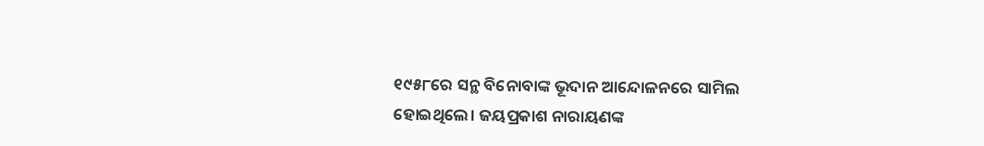୧୯୫୮ରେ ସନ୍ଥ ବିନୋବାଙ୍କ ଭୂଦାନ ଆନ୍ଦୋଳନରେ ସାମିଲ ହୋଇଥିଲେ। ଜୟପ୍ରକାଶ ନାରାୟଣଙ୍କ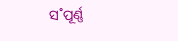ସ˚ପୂର୍ଣ୍ଣ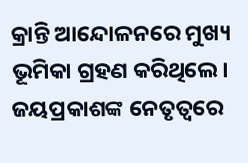କ୍ରାନ୍ତି ଆନ୍ଦୋଳନରେ ମୁଖ୍ୟ ଭୂମିକା ଗ୍ରହଣ କରିଥିଲେ। ଜୟପ୍ରକାଶଙ୍କ ନେତୃତ୍ବରେ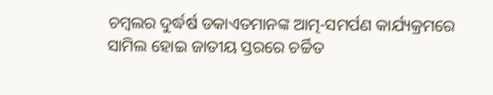ଚମ୍ବଲର ଦୁର୍ଦ୍ଧର୍ଷ ଡକାଏତମାନଙ୍କ ଆତ୍ମ-ସମର୍ପଣ କାର୍ଯ୍ୟକ୍ରମରେ ସାମିଲ ହୋଇ ଜାତୀୟ ସ୍ତରରେ ଚର୍ଚ୍ଚିତ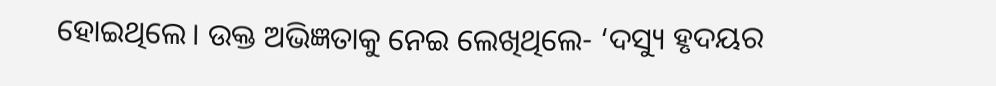ହୋଇଥିଲେ। ଉକ୍ତ ଅଭିଜ୍ଞତାକୁ ନେଇ ଲେଖିଥିଲେ- ‘ଦସ୍ୟୁ ହୃଦୟର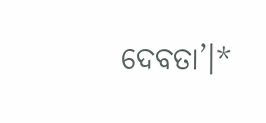ଦେବତା’।*